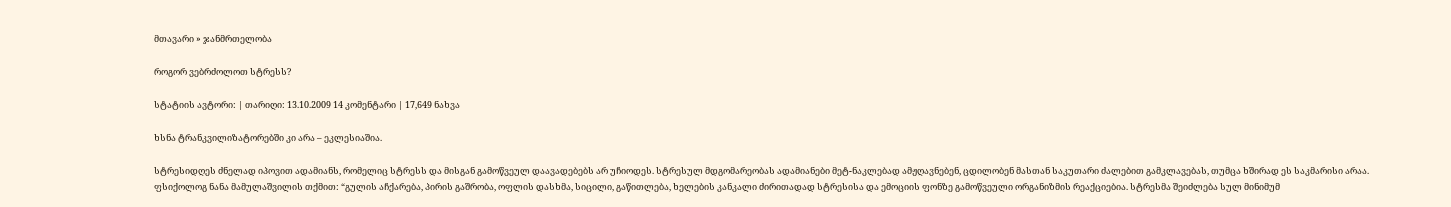მთავარი » ჯანმრთელობა

როგორ ვებრძოლოთ სტრესს?

სტატიის ავტორი: | თარიღი: 13.10.2009 14 კომენტარი | 17,649 ნახვა

ხსნა ტრანკვილიზატორებში კი არა – ეკლესიაშია.

სტრესიდღეს ძნელად იპოვით ადამიანს, რომელიც სტრესს და მისგან გამოწვეულ დაავადებებს არ უჩიოდეს. სტრესულ მდგომარეობას ადამიანები მეტ-ნაკლებად ამჟღავნებენ, ცდილობენ მასთან საკუთარი ძალებით გამკლავებას, თუმცა ხშირად ეს საკმარისი არაა. ფსიქოლოგ ნანა მამულაშვილის თქმით: “გულის აჩქარება, პირის გაშრობა, ოფლის დასხმა, სიცილი, გაწითლება, ხელების კანკალი ძირითადად სტრესისა და ემოციის ფონზე გამოწვეული ორგანიზმის რეაქციებია. სტრესმა შეიძლება სულ მინიმუმ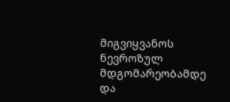მიგვიყვანოს ნევროზულ მდგომარეობამდე და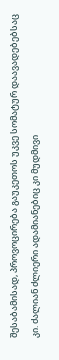შესაბამისად, პროვოცირება გაუკეთოს უკვე სომატურ დაავადებებსაც კი. ძალიან ძლიერი ადამიანებიც კი მუდმივი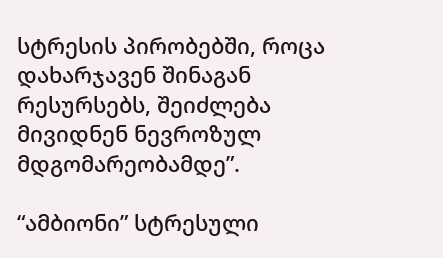სტრესის პირობებში, როცა დახარჯავენ შინაგან რესურსებს, შეიძლება მივიდნენ ნევროზულ მდგომარეობამდე”.

“ამბიონი” სტრესული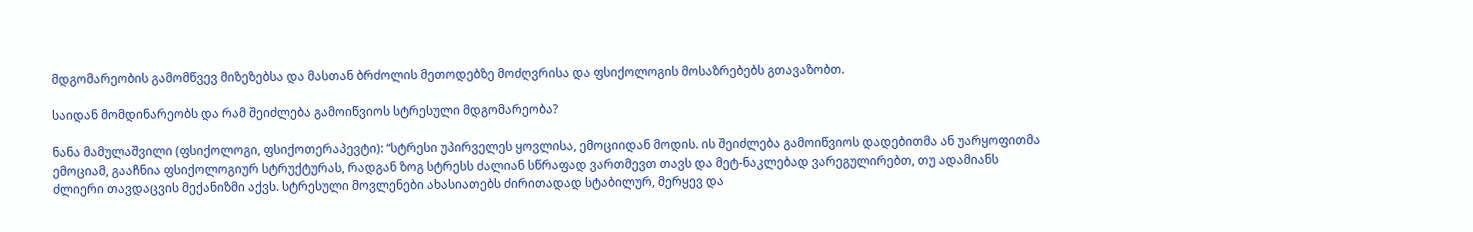მდგომარეობის გამომწვევ მიზეზებსა და მასთან ბრძოლის მეთოდებზე მოძღვრისა და ფსიქოლოგის მოსაზრებებს გთავაზობთ.

საიდან მომდინარეობს და რამ შეიძლება გამოიწვიოს სტრესული მდგომარეობა?

ნანა მამულაშვილი (ფსიქოლოგი, ფსიქოთერაპევტი): “სტრესი უპირველეს ყოვლისა, ემოციიდან მოდის. ის შეიძლება გამოიწვიოს დადებითმა ან უარყოფითმა ემოციამ, გააჩნია ფსიქოლოგიურ სტრუქტურას, რადგან ზოგ სტრესს ძალიან სწრაფად ვართმევთ თავს და მეტ-ნაკლებად ვარეგულირებთ, თუ ადამიანს ძლიერი თავდაცვის მექანიზმი აქვს. სტრესული მოვლენები ახასიათებს ძირითადად სტაბილურ, მერყევ და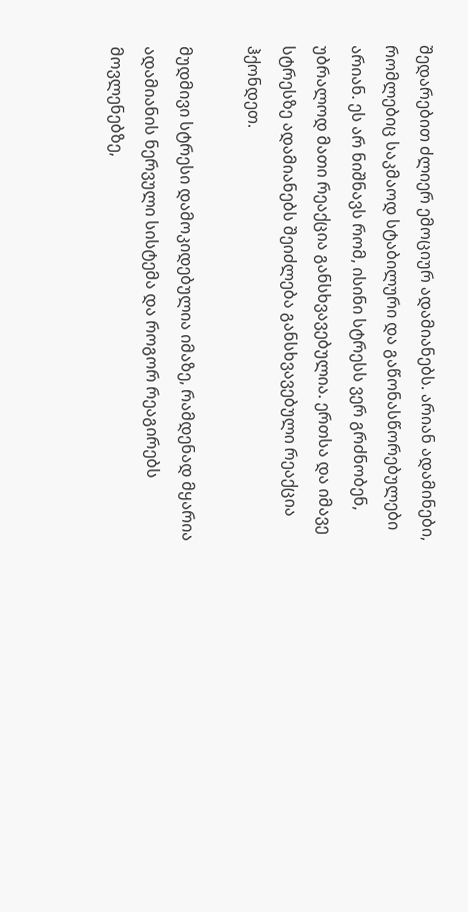შედარებით ძლიერ ემოციურ ადამიანებს. არიან ადამინები, რომლებიც საკმაოდ სტაბილური და გაწონასწორებულები არიან. ეს არ ნიშნავს რომ, ისინი სტრესს ვერ გრძნობენ, უბრალოდ მათი რეაქცია განსხვავებულია. ერთსა და იმავე სტრესზე ადამიანებს შეიძლება განსხვავებული რეაქცია ჰქონდეთ.

მუდმივი სტრესი დამოკიდებულია იმაზე, რამდენად მყარია ადამიანის ნერვული სისტემა და როგორ რეაგირებს მოვლენებზე,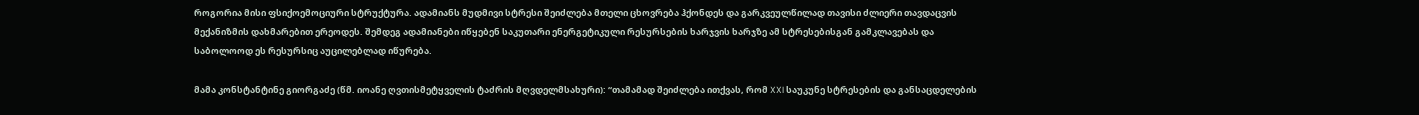როგორია მისი ფსიქოემოციური სტრუქტურა. ადამიანს მუდმივი სტრესი შეიძლება მთელი ცხოვრება ჰქონდეს და გარკვეულწილად თავისი ძლიერი თავდაცვის მექანიზმის დახმარებით ერეოდეს. შემდეგ ადამიანები იწყებენ საკუთარი ენერგეტიკული რესურსების ხარჯვის ხარჯზე ამ სტრესებისგან გამკლავებას და საბოლოოდ ეს რესურსიც აუცილებლად იწურება.

მამა კონსტანტინე გიორგაძე (წმ. იოანე ღვთისმეტყველის ტაძრის მღვდელმსახური): “თამამად შეიძლება ითქვას, რომ XXI საუკუნე სტრესების და განსაცდელების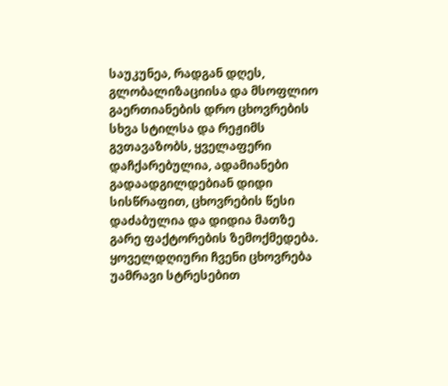საუკუნეა, რადგან დღეს, გლობალიზაციისა და მსოფლიო გაერთიანების დრო ცხოვრების სხვა სტილსა და რეჟიმს გვთავაზობს, ყველაფერი დაჩქარებულია, ადამიანები გადაადგილდებიან დიდი სისწრაფით, ცხოვრების წესი დაძაბულია და დიდია მათზე გარე ფაქტორების ზემოქმედება. ყოველდღიური ჩვენი ცხოვრება უამრავი სტრესებით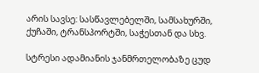არის სავსე: სასწავლებელში, სამსახურში, ქუჩაში, ტრანსპორტში, საჭესთან და სხვ.

სტრესი ადამიანის ჯანმრთელობაზე ცუდ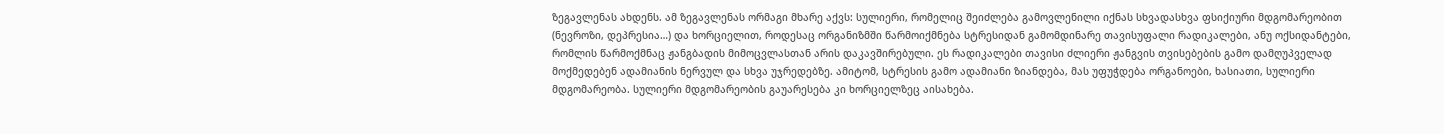ზეგავლენას ახდენს. ამ ზეგავლენას ორმაგი მხარე აქვს: სულიერი, რომელიც შეიძლება გამოვლენილი იქნას სხვადასხვა ფსიქიური მდგომარეობით (ნევროზი, დეპრესია…) და ხორციელით, როდესაც ორგანიზმში წარმოიქმნება სტრესიდან გამომდინარე თავისუფალი რადიკალები, ანუ ოქსიდანტები, რომლის წარმოქმნაც ჟანგბადის მიმოცვლასთან არის დაკავშირებული. ეს რადიკალები თავისი ძლიერი ჟანგვის თვისებების გამო დამღუპველად მოქმედებენ ადამიანის ნერვულ და სხვა უჯრედებზე. ამიტომ, სტრესის გამო ადამიანი ზიანდება, მას უფუჭდება ორგანოები, ხასიათი, სულიერი მდგომარეობა. სულიერი მდგომარეობის გაუარესება კი ხორციელზეც აისახება.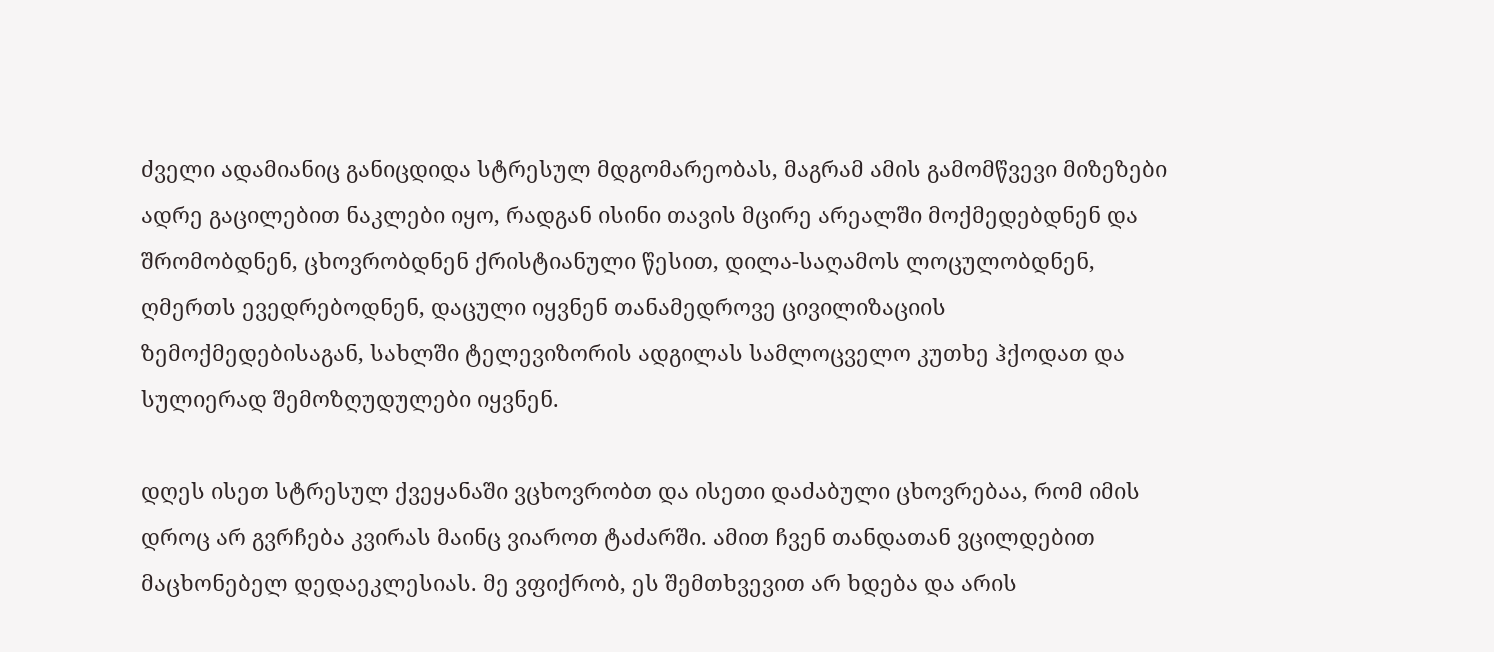ძველი ადამიანიც განიცდიდა სტრესულ მდგომარეობას, მაგრამ ამის გამომწვევი მიზეზები ადრე გაცილებით ნაკლები იყო, რადგან ისინი თავის მცირე არეალში მოქმედებდნენ და შრომობდნენ, ცხოვრობდნენ ქრისტიანული წესით, დილა-საღამოს ლოცულობდნენ, ღმერთს ევედრებოდნენ, დაცული იყვნენ თანამედროვე ცივილიზაციის ზემოქმედებისაგან, სახლში ტელევიზორის ადგილას სამლოცველო კუთხე ჰქოდათ და სულიერად შემოზღუდულები იყვნენ.

დღეს ისეთ სტრესულ ქვეყანაში ვცხოვრობთ და ისეთი დაძაბული ცხოვრებაა, რომ იმის დროც არ გვრჩება კვირას მაინც ვიაროთ ტაძარში. ამით ჩვენ თანდათან ვცილდებით მაცხონებელ დედაეკლესიას. მე ვფიქრობ, ეს შემთხვევით არ ხდება და არის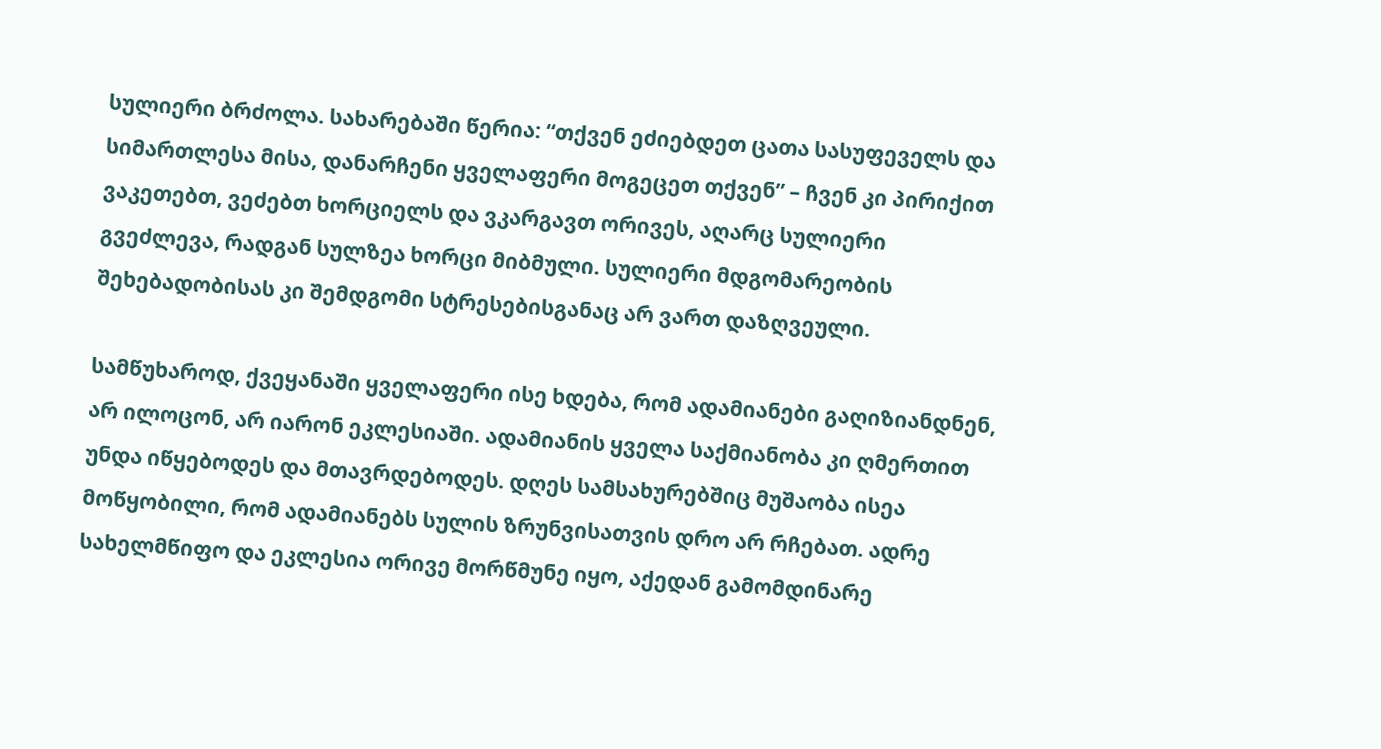სულიერი ბრძოლა. სახარებაში წერია: “თქვენ ეძიებდეთ ცათა სასუფეველს და სიმართლესა მისა, დანარჩენი ყველაფერი მოგეცეთ თქვენ” – ჩვენ კი პირიქით ვაკეთებთ, ვეძებთ ხორციელს და ვკარგავთ ორივეს, აღარც სულიერი გვეძლევა, რადგან სულზეა ხორცი მიბმული. სულიერი მდგომარეობის შეხებადობისას კი შემდგომი სტრესებისგანაც არ ვართ დაზღვეული.

სამწუხაროდ, ქვეყანაში ყველაფერი ისე ხდება, რომ ადამიანები გაღიზიანდნენ, არ ილოცონ, არ იარონ ეკლესიაში. ადამიანის ყველა საქმიანობა კი ღმერთით უნდა იწყებოდეს და მთავრდებოდეს. დღეს სამსახურებშიც მუშაობა ისეა მოწყობილი, რომ ადამიანებს სულის ზრუნვისათვის დრო არ რჩებათ. ადრე სახელმწიფო და ეკლესია ორივე მორწმუნე იყო, აქედან გამომდინარე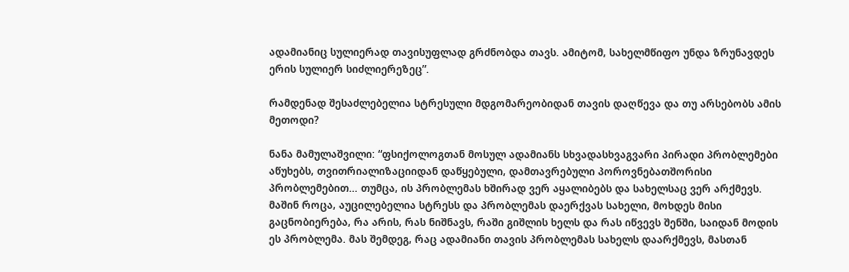ადამიანიც სულიერად თავისუფლად გრძნობდა თავს. ამიტომ, სახელმწიფო უნდა ზრუნავდეს ერის სულიერ სიძლიერეზეც”.

რამდენად შესაძლებელია სტრესული მდგომარეობიდან თავის დაღწევა და თუ არსებობს ამის მეთოდი?

ნანა მამულაშვილი: “ფსიქოლოგთან მოსულ ადამიანს სხვადასხვაგვარი პირადი პრობლემები აწუხებს, თვითრიალიზაციიდან დაწყებული, დამთავრებული პოროვნებათშორისი პრობლემებით… თუმცა, ის პრობლემას ხშირად ვერ აყალიბებს და სახელსაც ვერ არქმევს. მაშინ როცა, აუცილებელია სტრესს და პრობლემას დაერქვას სახელი, მოხდეს მისი გაცნობიერება, რა არის, რას ნიშნავს, რაში გიშლის ხელს და რას იწვევს შენში, საიდან მოდის ეს პრობლემა. მას შემდეგ, რაც ადამიანი თავის პრობლემას სახელს დაარქმევს, მასთან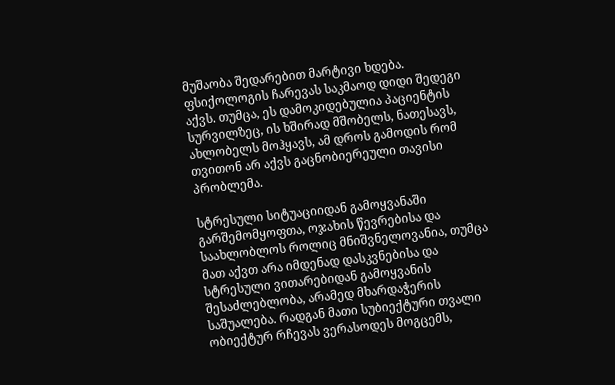მუშაობა შედარებით მარტივი ხდება. ფსიქოლოგის ჩარევას საკმაოდ დიდი შედეგი აქვს. თუმცა, ეს დამოკიდებულია პაციენტის სურვილზეც, ის ხშირად მშობელს, ნათესავს, ახლობელს მოჰყავს, ამ დროს გამოდის რომ თვითონ არ აქვს გაცნობიერეული თავისი პრობლემა.

სტრესული სიტუაციიდან გამოყვანაში გარშემომყოფთა, ოჯახის წევრებისა და საახლობლოს როლიც მნიშვნელოვანია, თუმცა მათ აქვთ არა იმდენად დასკვნებისა და სტრესული ვითარებიდან გამოყვანის შესაძლებლობა, არამედ მხარდაჭერის საშუალება. რადგან მათი სუბიექტური თვალი ობიექტურ რჩევას ვერასოდეს მოგცემს,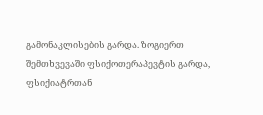გამონაკლისების გარდა. ზოგიერთ შემთხვევაში ფსიქოთერაპევტის გარდა, ფსიქიატრთან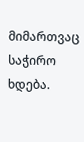მიმართვაც საჭირო ხდება.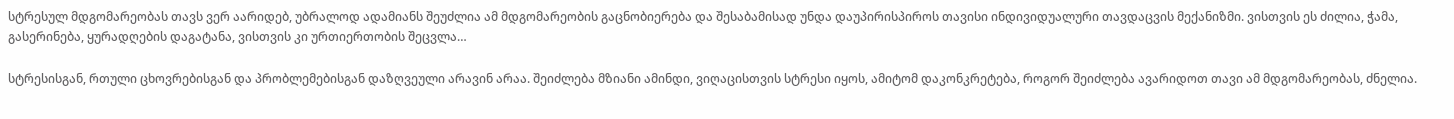სტრესულ მდგომარეობას თავს ვერ აარიდებ, უბრალოდ ადამიანს შეუძლია ამ მდგომარეობის გაცნობიერება და შესაბამისად უნდა დაუპირისპიროს თავისი ინდივიდუალური თავდაცვის მექანიზმი. ვისთვის ეს ძილია, ჭამა, გასერინება, ყურადღების დაგატანა, ვისთვის კი ურთიერთობის შეცვლა…

სტრესისგან, რთული ცხოვრებისგან და პრობლემებისგან დაზღვეული არავინ არაა. შეიძლება მზიანი ამინდი, ვიღაცისთვის სტრესი იყოს, ამიტომ დაკონკრეტება, როგორ შეიძლება ავარიდოთ თავი ამ მდგომარეობას, ძნელია.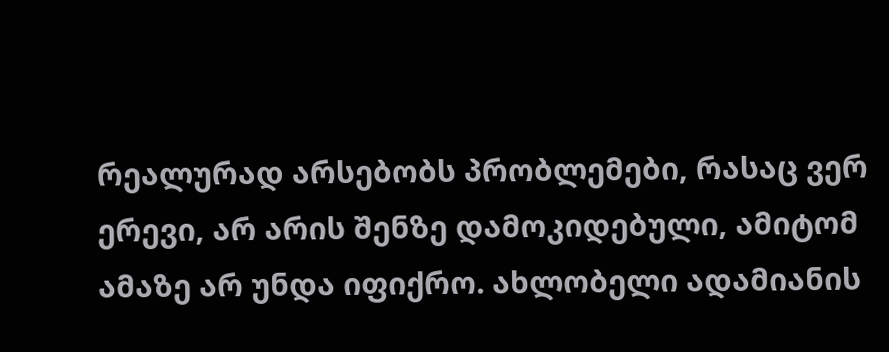რეალურად არსებობს პრობლემები, რასაც ვერ ერევი, არ არის შენზე დამოკიდებული, ამიტომ ამაზე არ უნდა იფიქრო. ახლობელი ადამიანის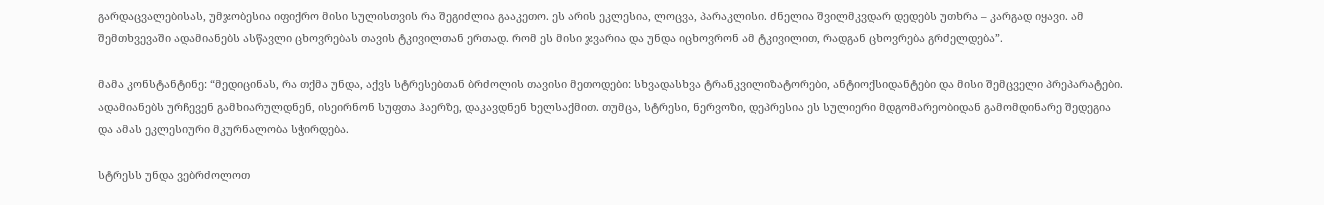გარდაცვალებისას, უმჯობესია იფიქრო მისი სულისთვის რა შეგიძლია გააკეთო. ეს არის ეკლესია, ლოცვა, პარაკლისი. ძნელია შვილმკვდარ დედებს უთხრა – კარგად იყავი. ამ შემთხვევაში ადამიანებს ასწავლი ცხოვრებას თავის ტკივილთან ერთად. რომ ეს მისი ჯვარია და უნდა იცხოვრონ ამ ტკივილით, რადგან ცხოვრება გრძელდება”.

მამა კონსტანტინე: “მედიცინას, რა თქმა უნდა, აქვს სტრესებთან ბრძოლის თავისი მეთოდები: სხვადასხვა ტრანკვილიზატორები, ანტიოქსიდანტები და მისი შემცველი პრეპარატები. ადამიანებს ურჩევენ გამხიარულდნენ, ისეირნონ სუფთა ჰაერზე, დაკავდნენ ხელსაქმით. თუმცა, სტრესი, ნერვოზი, დეპრესია ეს სულიერი მდგომარეობიდან გამომდინარე შედეგია და ამას ეკლესიური მკურნალობა სჭირდება.

სტრესს უნდა ვებრძოლოთ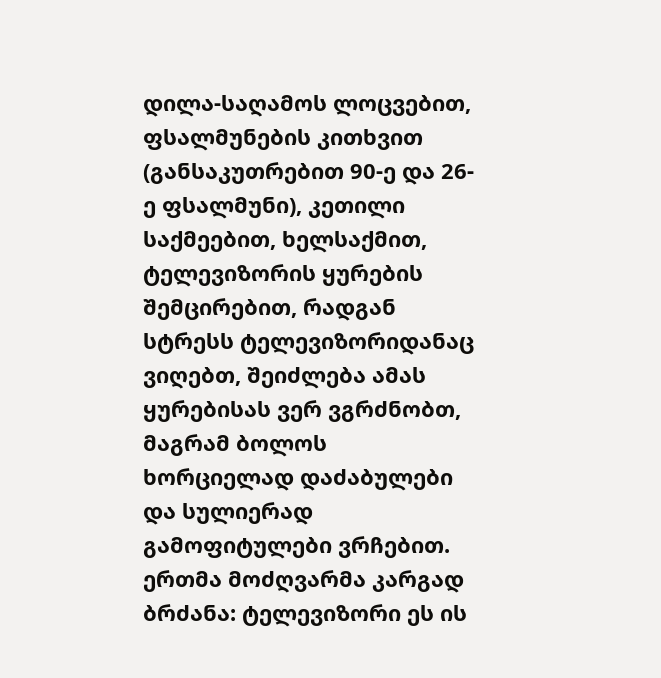დილა-საღამოს ლოცვებით, ფსალმუნების კითხვით (განსაკუთრებით 90-ე და 26-ე ფსალმუნი), კეთილი საქმეებით, ხელსაქმით, ტელევიზორის ყურების შემცირებით, რადგან სტრესს ტელევიზორიდანაც ვიღებთ, შეიძლება ამას ყურებისას ვერ ვგრძნობთ, მაგრამ ბოლოს ხორციელად დაძაბულები და სულიერად გამოფიტულები ვრჩებით. ერთმა მოძღვარმა კარგად ბრძანა: ტელევიზორი ეს ის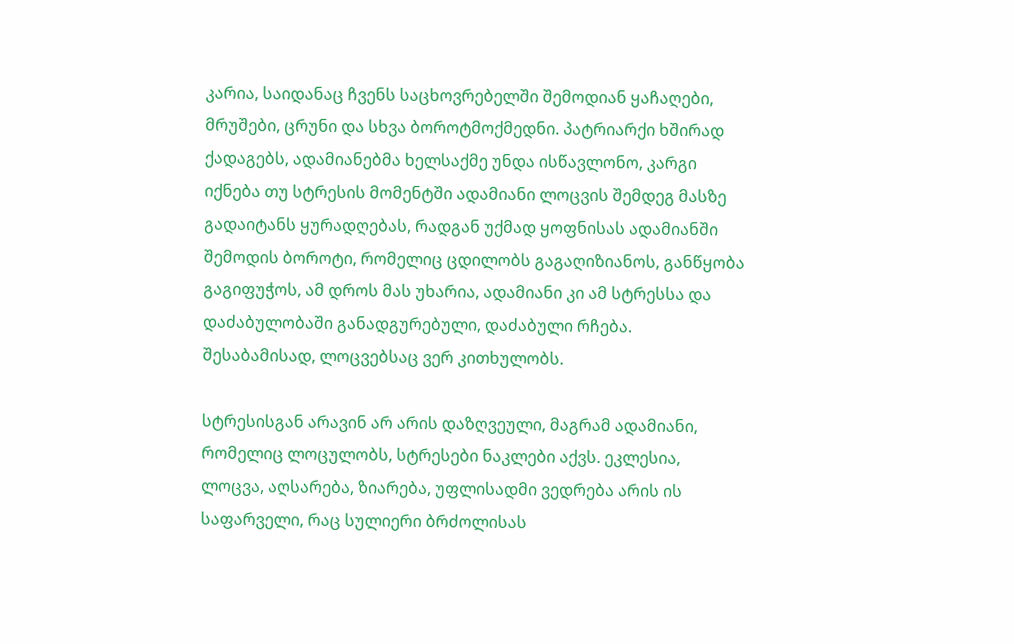კარია, საიდანაც ჩვენს საცხოვრებელში შემოდიან ყაჩაღები, მრუშები, ცრუნი და სხვა ბოროტმოქმედნი. პატრიარქი ხშირად ქადაგებს, ადამიანებმა ხელსაქმე უნდა ისწავლონო, კარგი იქნება თუ სტრესის მომენტში ადამიანი ლოცვის შემდეგ მასზე გადაიტანს ყურადღებას, რადგან უქმად ყოფნისას ადამიანში შემოდის ბოროტი, რომელიც ცდილობს გაგაღიზიანოს, განწყობა გაგიფუჭოს, ამ დროს მას უხარია, ადამიანი კი ამ სტრესსა და დაძაბულობაში განადგურებული, დაძაბული რჩება. შესაბამისად, ლოცვებსაც ვერ კითხულობს.

სტრესისგან არავინ არ არის დაზღვეული, მაგრამ ადამიანი, რომელიც ლოცულობს, სტრესები ნაკლები აქვს. ეკლესია, ლოცვა, აღსარება, ზიარება, უფლისადმი ვედრება არის ის საფარველი, რაც სულიერი ბრძოლისას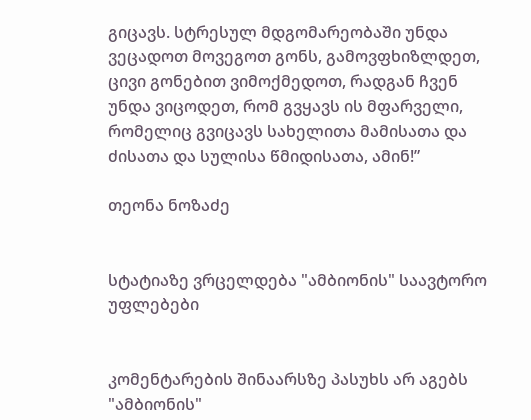გიცავს. სტრესულ მდგომარეობაში უნდა ვეცადოთ მოვეგოთ გონს, გამოვფხიზლდეთ, ცივი გონებით ვიმოქმედოთ, რადგან ჩვენ უნდა ვიცოდეთ, რომ გვყავს ის მფარველი, რომელიც გვიცავს სახელითა მამისათა და ძისათა და სულისა წმიდისათა, ამინ!”

თეონა ნოზაძე


სტატიაზე ვრცელდება "ამბიონის" საავტორო უფლებები


კომენტარების შინაარსზე პასუხს არ აგებს "ამბიონის"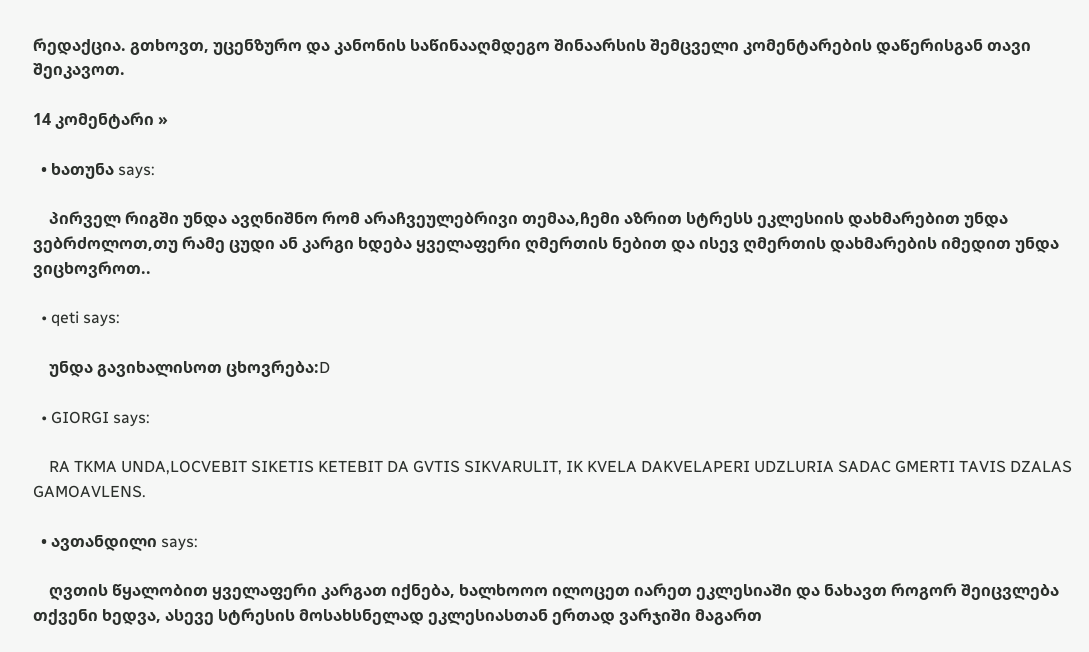რედაქცია. გთხოვთ, უცენზურო და კანონის საწინააღმდეგო შინაარსის შემცველი კომენტარების დაწერისგან თავი შეიკავოთ.

14 კომენტარი »

  • ხათუნა says:

    პირველ რიგში უნდა ავღნიშნო რომ არაჩვეულებრივი თემაა,ჩემი აზრით სტრესს ეკლესიის დახმარებით უნდა ვებრძოლოთ,თუ რამე ცუდი ან კარგი ხდება ყველაფერი ღმერთის ნებით და ისევ ღმერთის დახმარების იმედით უნდა ვიცხოვროთ..

  • qeti says:

    უნდა გავიხალისოთ ცხოვრება:D

  • GIORGI says:

    RA TKMA UNDA,LOCVEBIT SIKETIS KETEBIT DA GVTIS SIKVARULIT, IK KVELA DAKVELAPERI UDZLURIA SADAC GMERTI TAVIS DZALAS GAMOAVLENS.

  • ავთანდილი says:

    ღვთის წყალობით ყველაფერი კარგათ იქნება, ხალხოოო ილოცეთ იარეთ ეკლესიაში და ნახავთ როგორ შეიცვლება თქვენი ხედვა, ასევე სტრესის მოსახსნელად ეკლესიასთან ერთად ვარჯიში მაგართ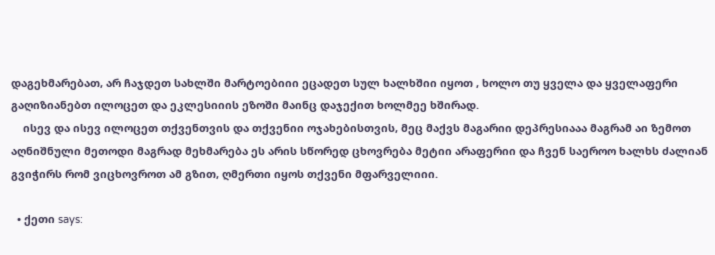დაგეხმარებათ, არ ჩაჯდეთ სახლში მარტოებიიი ეცადეთ სულ ხალხშიი იყოთ , ხოლო თუ ყველა და ყველაფერი გაღიზიანებთ ილოცეთ და ეკლესიიის ეზოში მაინც დაჯექით ხოლმეე ხშირად.
    ისევ და ისევ ილოცეთ თქვენთვის და თქვენიი ოჯახებისთვის, მეც მაქვს მაგარიი დეპრესიააა მაგრამ აი ზემოთ აღნიშნული მეთოდი მაგრად მეხმარება ეს არის სწორედ ცხოვრება მეტიი არაფერიი და ჩვენ საეროო ხალხს ძალიან გვიჭირს რომ ვიცხოვროთ ამ გზით, ღმერთი იყოს თქვენი მფარველიიი.

  • ქეთი says: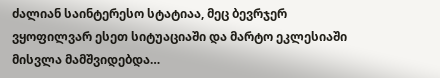ძალიან საინტერესო სტატიაა, მეც ბევრჯერ ვყოფილვარ ესეთ სიტუაციაში და მარტო ეკლესიაში მისვლა მამშვიდებდა…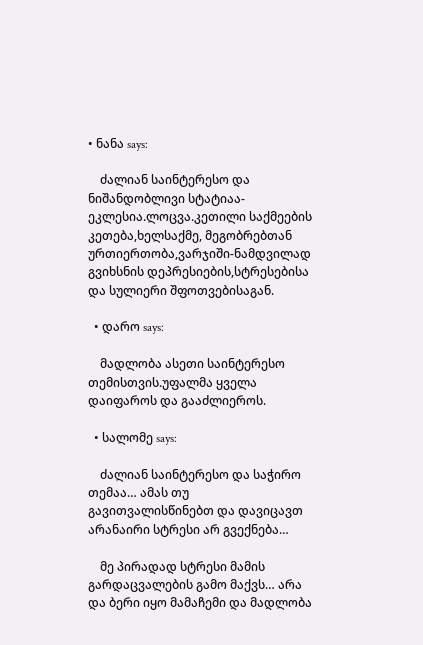• ნანა says:

    ძალიან საინტერესო და ნიშანდობლივი სტატიაა-ეკლესია.ლოცვა.კეთილი საქმეების კეთება,ხელსაქმე, მეგობრებთან ურთიერთობა,ვარჯიში-ნამდვილად გვიხსნის დეპრესიების,სტრესებისა და სულიერი შფოთვებისაგან.

  • დარო says:

    მადლობა ასეთი საინტერესო თემისთვის.უფალმა ყველა დაიფაროს და გააძლიეროს.

  • სალომე says:

    ძალიან საინტერესო და საჭირო თემაა… ამას თუ გავითვალისწინებთ და დავიცავთ არანაირი სტრესი არ გვექნება…

    მე პირადად სტრესი მამის გარდაცვალების გამო მაქვს… არა და ბერი იყო მამაჩემი და მადლობა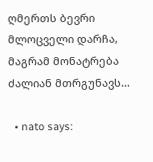ღმერთს ბევრი მლოცველი დარჩა, მაგრამ მონატრება ძალიან მთრგუნავს…

  • nato says: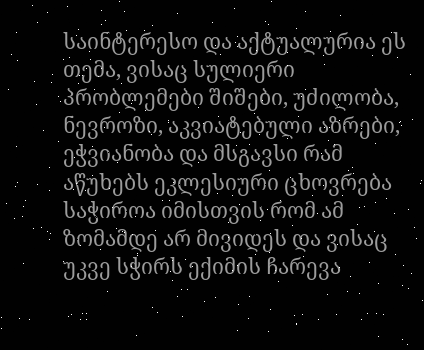საინტერესო და აქტუალურია ეს თემა, ვისაც სულიერი პრობლემები შიშები, უძილობა, ნევროზი, აკვიატებული აზრები, ეჭვიანობა და მსგავსი რამ აწუხებს ეკლესიური ცხოვრება საჭიროა იმისთვის რომ ამ ზომამდე არ მივიდეს და ვისაც უკვე სჭირს ექიმის ჩარევა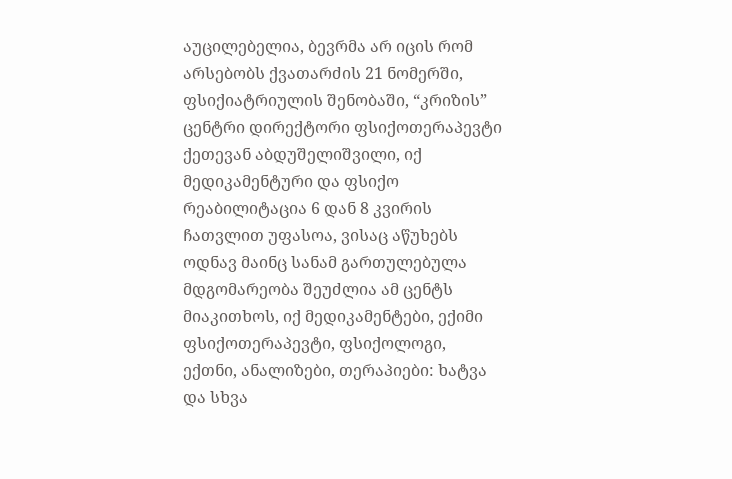აუცილებელია, ბევრმა არ იცის რომ არსებობს ქვათარძის 21 ნომერში, ფსიქიატრიულის შენობაში, “კრიზის” ცენტრი დირექტორი ფსიქოთერაპევტი ქეთევან აბდუშელიშვილი, იქ მედიკამენტური და ფსიქო რეაბილიტაცია 6 დან 8 კვირის ჩათვლით უფასოა, ვისაც აწუხებს ოდნავ მაინც სანამ გართულებულა მდგომარეობა შეუძლია ამ ცენტს მიაკითხოს, იქ მედიკამენტები, ექიმი ფსიქოთერაპევტი, ფსიქოლოგი, ექთნი, ანალიზები, თერაპიები: ხატვა და სხვა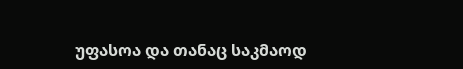უფასოა და თანაც საკმაოდ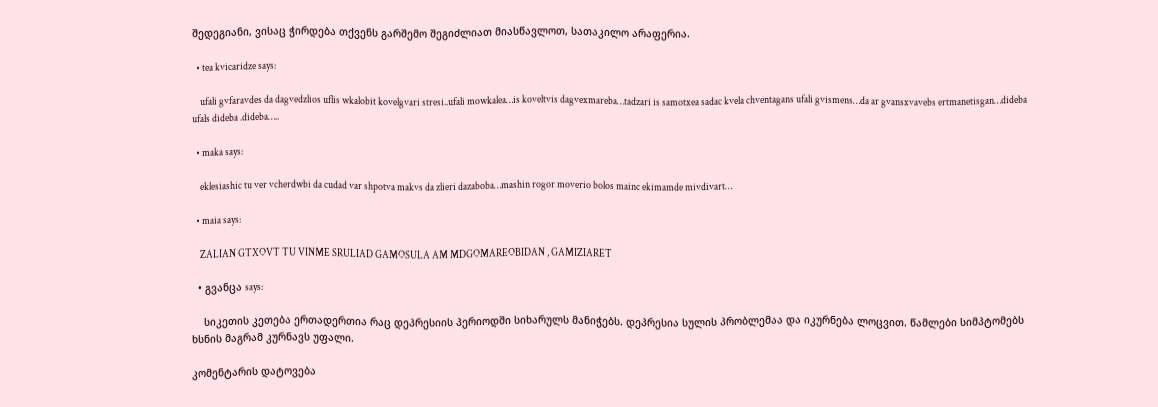შედეგიანი, ვისაც ჭირდება თქვენს გარშემო შეგიძლიათ მიასწავლოთ, სათაკილო არაფერია.

  • tea kvicaridze says:

    ufali gvfaravdes da dagvedzlios uflis wkalobit kovelgvari stresi..ufali mowkalea…is koveltvis dagvexmareba…tadzari is samotxea sadac kvela chventagans ufali gvismens…da ar gvansxvavebs ertmanetisgan…dideba ufals dideba .dideba…..

  • maka says:

    eklesiashic tu ver vcherdwbi da cudad var shpotva makvs da zlieri dazaboba…mashin rogor moverio bolos mainc ekimamde mivdivart…

  • maia says:

    ZALIAN GTXOVT TU VINME SRULIAD GAMOSULA AM MDGOMAREOBIDAN , GAMIZIARET

  • გვანცა says:

    სიკეთის კეთება ერთადერთია რაც დეპრესიის პერიოდში სიხარულს მანიჭებს. დეპრესია სულის პრობლემაა და იკურნება ლოცვით. წამლები სიმპტომებს ხსნის მაგრამ კურნავს უფალი.

კომენტარის დატოვება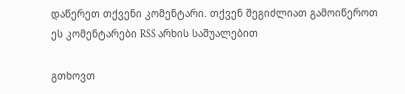დაწერეთ თქვენი კომენტარი. თქვენ შეგიძლიათ გამოიწეროთ ეს კომენტარები RSS არხის საშუალებით

გთხოვთ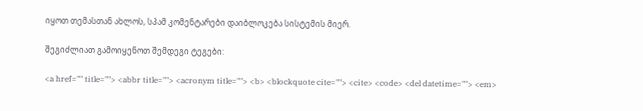იყოთ თემასთან ახლოს, სპამ კომენტარები დაიბლოკება სისტემის მიერ.

შეგიძლიათ გამოიყენოთ შემდეგი ტეგები:

<a href="" title=""> <abbr title=""> <acronym title=""> <b> <blockquote cite=""> <cite> <code> <del datetime=""> <em>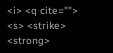<i> <q cite=""> <s> <strike> <strong>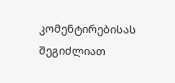კომენტირებისას შეგიძლიათ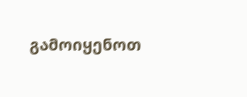გამოიყენოთ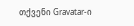თქვენი Gravatar-ი